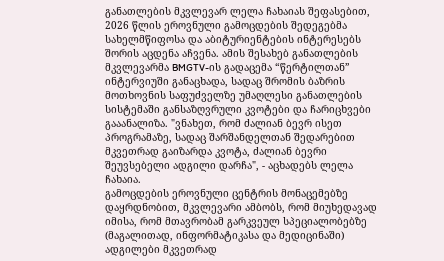განათლების მკვლევარ ლელა ჩახაიას შეფასებით, 2026 წლის ეროვნული გამოცდების შედეგებმა სახელმწიფოსა და აბიტურიენტების ინტერესებს შორის აცდენა აჩვენა. ამის შესახებ განათლების მკვლევარმა BMGTV-ის გადაცემა “წერტილთან” ინტერვიუში განაცხადა, სადაც შრომის ბაზრის მოთხოვნის საფუძველზე უმაღლესი განათლების სისტემაში განსაზღვრული კვოტები და ჩარიცხვები გააანალიზა. "ვნახეთ, რომ ძალიან ბევრ ისეთ პროგრამაზე, სადაც შარშანდელთან შედარებით მკვეთრად გაიზარდა კვოტა, ძალიან ბევრი შეუვსებელი ადგილი დარჩა", - აცხადებს ლელა ჩახაია.
გამოცდების ეროვნული ცენტრის მონაცემებზე დაყრდნობით, მკვლევარი ამბობს, რომ მიუხედავად იმისა, რომ მთავრობამ გარკვეულ სპეციალობებზე (მაგალითად, ინფორმატიკასა და მედიცინაში) ადგილები მკვეთრად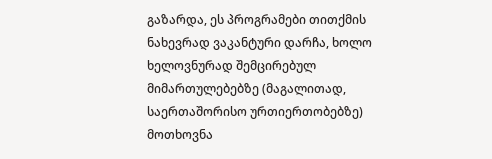გაზარდა, ეს პროგრამები თითქმის ნახევრად ვაკანტური დარჩა, ხოლო ხელოვნურად შემცირებულ მიმართულებებზე (მაგალითად, საერთაშორისო ურთიერთობებზე) მოთხოვნა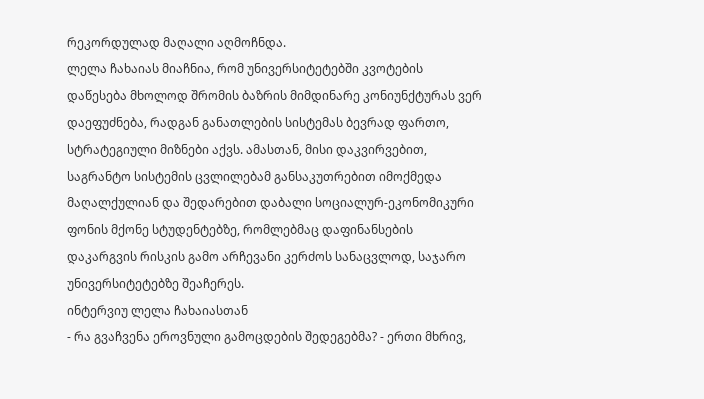რეკორდულად მაღალი აღმოჩნდა.
ლელა ჩახაიას მიაჩნია, რომ უნივერსიტეტებში კვოტების დაწესება მხოლოდ შრომის ბაზრის მიმდინარე კონიუნქტურას ვერ დაეფუძნება, რადგან განათლების სისტემას ბევრად ფართო, სტრატეგიული მიზნები აქვს. ამასთან, მისი დაკვირვებით, საგრანტო სისტემის ცვლილებამ განსაკუთრებით იმოქმედა მაღალქულიან და შედარებით დაბალი სოციალურ-ეკონომიკური ფონის მქონე სტუდენტებზე, რომლებმაც დაფინანსების დაკარგვის რისკის გამო არჩევანი კერძოს სანაცვლოდ, საჯარო უნივერსიტეტებზე შეაჩერეს.
ინტერვიუ ლელა ჩახაიასთან
- რა გვაჩვენა ეროვნული გამოცდების შედეგებმა? - ერთი მხრივ,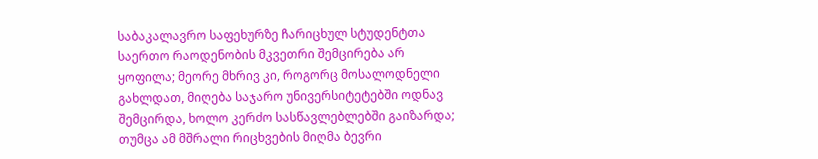საბაკალავრო საფეხურზე ჩარიცხულ სტუდენტთა საერთო რაოდენობის მკვეთრი შემცირება არ ყოფილა; მეორე მხრივ კი, როგორც მოსალოდნელი გახლდათ, მიღება საჯარო უნივერსიტეტებში ოდნავ შემცირდა, ხოლო კერძო სასწავლებლებში გაიზარდა; თუმცა ამ მშრალი რიცხვების მიღმა ბევრი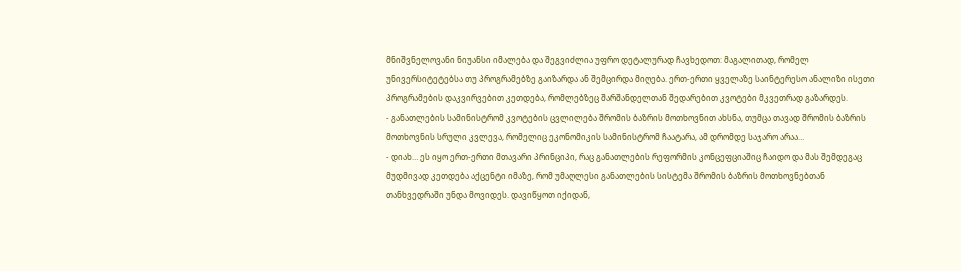მნიშვნელოვანი ნიუანსი იმალება და შეგვიძლია უფრო დეტალურად ჩავხედოთ: მაგალითად, რომელ უნივერსიტეტებსა თუ პროგრამებზე გაიზარდა ან შემცირდა მიღება. ერთ-ერთი ყველაზე საინტერესო ანალიზი ისეთი პროგრამების დაკვირვებით კეთდება, რომლებზეც შარშანდელთან შედარებით კვოტები მკვეთრად გაზარდეს.
- განათლების სამინისტრომ კვოტების ცვლილება შრომის ბაზრის მოთხოვნით ახსნა, თუმცა თავად შრომის ბაზრის მოთხოვნის სრული კვლევა, რომელიც ეკონომიკის სამინისტრომ ჩაატარა, ამ დრომდე საჯარო არაა…
- დიახ… ეს იყო ერთ-ერთი მთავარი პრინციპი, რაც განათლების რეფორმის კონცეფციაშიც ჩაიდო და მას შემდეგაც მუდმივად კეთდება აქცენტი იმაზე, რომ უმაღლესი განათლების სისტემა შრომის ბაზრის მოთხოვნებთან თანხვედრაში უნდა მოვიდეს. დავიწყოთ იქიდან,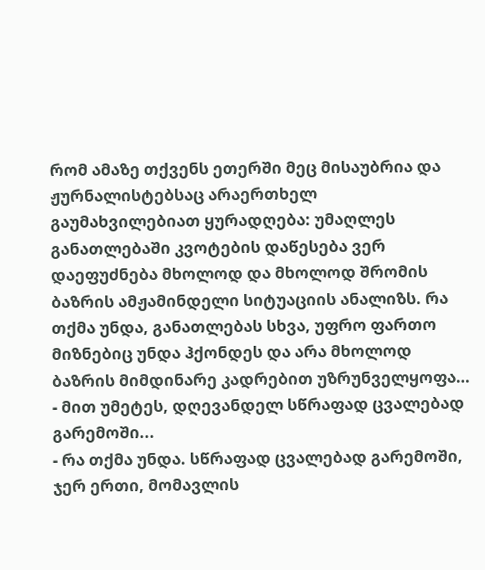რომ ამაზე თქვენს ეთერში მეც მისაუბრია და ჟურნალისტებსაც არაერთხელ გაუმახვილებიათ ყურადღება: უმაღლეს განათლებაში კვოტების დაწესება ვერ დაეფუძნება მხოლოდ და მხოლოდ შრომის ბაზრის ამჟამინდელი სიტუაციის ანალიზს. რა თქმა უნდა, განათლებას სხვა, უფრო ფართო მიზნებიც უნდა ჰქონდეს და არა მხოლოდ ბაზრის მიმდინარე კადრებით უზრუნველყოფა…
- მით უმეტეს, დღევანდელ სწრაფად ცვალებად გარემოში...
- რა თქმა უნდა. სწრაფად ცვალებად გარემოში, ჯერ ერთი, მომავლის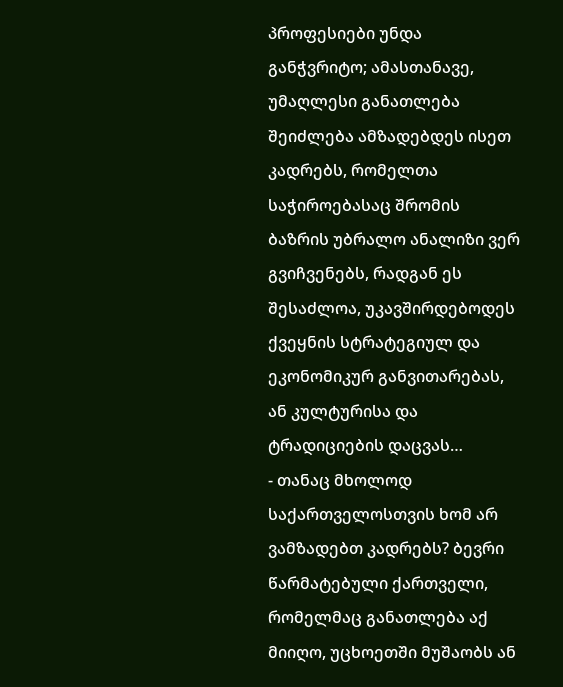პროფესიები უნდა განჭვრიტო; ამასთანავე, უმაღლესი განათლება შეიძლება ამზადებდეს ისეთ კადრებს, რომელთა საჭიროებასაც შრომის ბაზრის უბრალო ანალიზი ვერ გვიჩვენებს, რადგან ეს შესაძლოა, უკავშირდებოდეს ქვეყნის სტრატეგიულ და ეკონომიკურ განვითარებას, ან კულტურისა და ტრადიციების დაცვას…
- თანაც მხოლოდ საქართველოსთვის ხომ არ ვამზადებთ კადრებს? ბევრი წარმატებული ქართველი, რომელმაც განათლება აქ მიიღო, უცხოეთში მუშაობს ან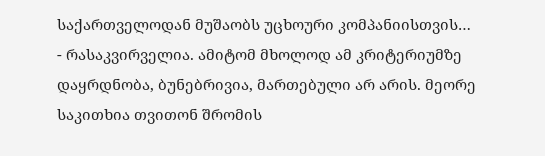საქართველოდან მუშაობს უცხოური კომპანიისთვის…
- რასაკვირველია. ამიტომ მხოლოდ ამ კრიტერიუმზე დაყრდნობა, ბუნებრივია, მართებული არ არის. მეორე საკითხია თვითონ შრომის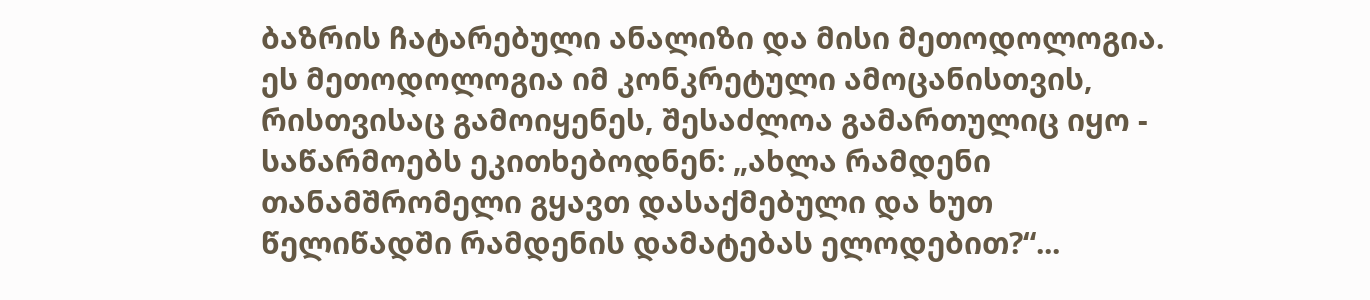ბაზრის ჩატარებული ანალიზი და მისი მეთოდოლოგია. ეს მეთოდოლოგია იმ კონკრეტული ამოცანისთვის, რისთვისაც გამოიყენეს, შესაძლოა გამართულიც იყო - საწარმოებს ეკითხებოდნენ: „ახლა რამდენი თანამშრომელი გყავთ დასაქმებული და ხუთ წელიწადში რამდენის დამატებას ელოდებით?“...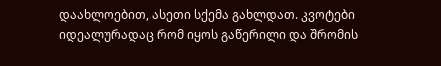დაახლოებით, ასეთი სქემა გახლდათ. კვოტები იდეალურადაც რომ იყოს გაწერილი და შრომის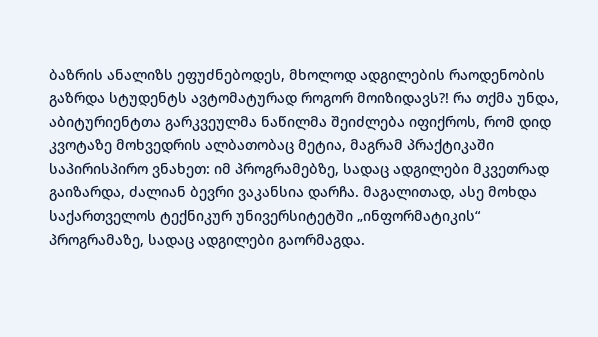ბაზრის ანალიზს ეფუძნებოდეს, მხოლოდ ადგილების რაოდენობის გაზრდა სტუდენტს ავტომატურად როგორ მოიზიდავს?! რა თქმა უნდა, აბიტურიენტთა გარკვეულმა ნაწილმა შეიძლება იფიქროს, რომ დიდ კვოტაზე მოხვედრის ალბათობაც მეტია, მაგრამ პრაქტიკაში საპირისპირო ვნახეთ: იმ პროგრამებზე, სადაც ადგილები მკვეთრად გაიზარდა, ძალიან ბევრი ვაკანსია დარჩა. მაგალითად, ასე მოხდა საქართველოს ტექნიკურ უნივერსიტეტში „ინფორმატიკის“ პროგრამაზე, სადაც ადგილები გაორმაგდა.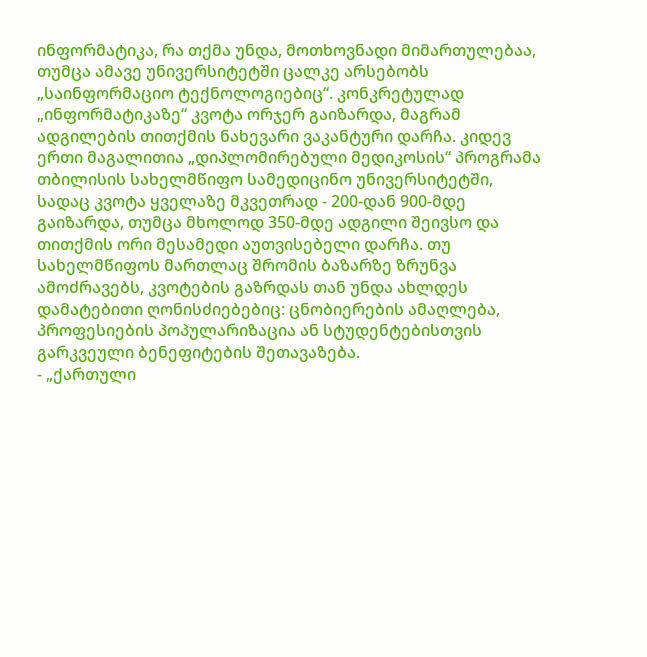ინფორმატიკა, რა თქმა უნდა, მოთხოვნადი მიმართულებაა, თუმცა ამავე უნივერსიტეტში ცალკე არსებობს „საინფორმაციო ტექნოლოგიებიც“. კონკრეტულად „ინფორმატიკაზე“ კვოტა ორჯერ გაიზარდა, მაგრამ ადგილების თითქმის ნახევარი ვაკანტური დარჩა. კიდევ ერთი მაგალითია „დიპლომირებული მედიკოსის“ პროგრამა თბილისის სახელმწიფო სამედიცინო უნივერსიტეტში, სადაც კვოტა ყველაზე მკვეთრად - 200-დან 900-მდე გაიზარდა, თუმცა მხოლოდ 350-მდე ადგილი შეივსო და თითქმის ორი მესამედი აუთვისებელი დარჩა. თუ სახელმწიფოს მართლაც შრომის ბაზარზე ზრუნვა ამოძრავებს, კვოტების გაზრდას თან უნდა ახლდეს დამატებითი ღონისძიებებიც: ცნობიერების ამაღლება, პროფესიების პოპულარიზაცია ან სტუდენტებისთვის გარკვეული ბენეფიტების შეთავაზება.
- „ქართული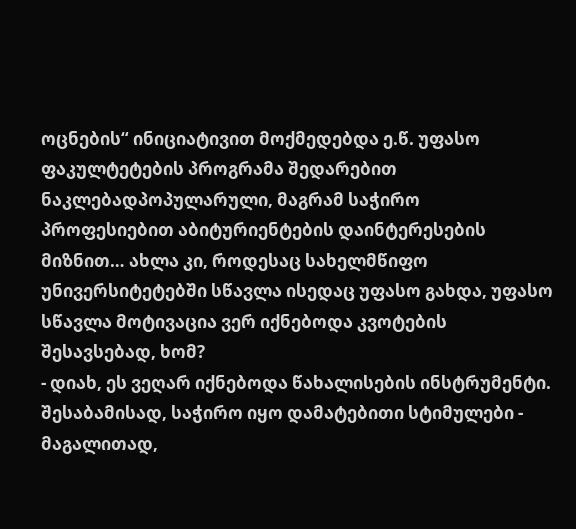ოცნების“ ინიციატივით მოქმედებდა ე.წ. უფასო ფაკულტეტების პროგრამა შედარებით ნაკლებადპოპულარული, მაგრამ საჭირო პროფესიებით აბიტურიენტების დაინტერესების მიზნით… ახლა კი, როდესაც სახელმწიფო უნივერსიტეტებში სწავლა ისედაც უფასო გახდა, უფასო სწავლა მოტივაცია ვერ იქნებოდა კვოტების შესავსებად, ხომ?
- დიახ, ეს ვეღარ იქნებოდა წახალისების ინსტრუმენტი. შესაბამისად, საჭირო იყო დამატებითი სტიმულები - მაგალითად,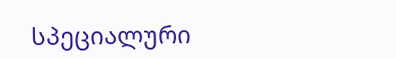სპეციალური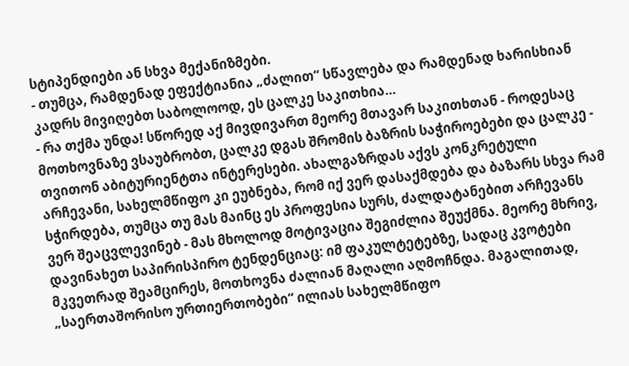სტიპენდიები ან სხვა მექანიზმები.
- თუმცა, რამდენად ეფექტიანია „ძალით“ სწავლება და რამდენად ხარისხიან კადრს მივიღებთ საბოლოოდ, ეს ცალკე საკითხია…
- რა თქმა უნდა! სწორედ აქ მივდივართ მეორე მთავარ საკითხთან - როდესაც მოთხოვნაზე ვსაუბრობთ, ცალკე დგას შრომის ბაზრის საჭიროებები და ცალკე - თვითონ აბიტურიენტთა ინტერესები. ახალგაზრდას აქვს კონკრეტული არჩევანი, სახელმწიფო კი ეუბნება, რომ იქ ვერ დასაქმდება და ბაზარს სხვა რამ სჭირდება, თუმცა თუ მას მაინც ეს პროფესია სურს, ძალდატანებით არჩევანს ვერ შეაცვლევინებ - მას მხოლოდ მოტივაცია შეგიძლია შეუქმნა. მეორე მხრივ, დავინახეთ საპირისპირო ტენდენციაც: იმ ფაკულტეტებზე, სადაც კვოტები მკვეთრად შეამცირეს, მოთხოვნა ძალიან მაღალი აღმოჩნდა. მაგალითად, „საერთაშორისო ურთიერთობები“ ილიას სახელმწიფო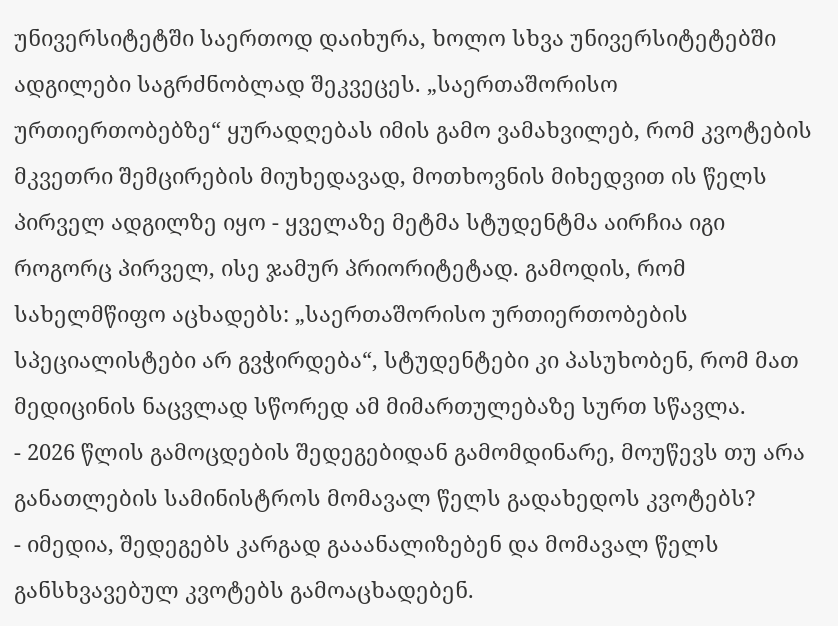უნივერსიტეტში საერთოდ დაიხურა, ხოლო სხვა უნივერსიტეტებში ადგილები საგრძნობლად შეკვეცეს. „საერთაშორისო ურთიერთობებზე“ ყურადღებას იმის გამო ვამახვილებ, რომ კვოტების მკვეთრი შემცირების მიუხედავად, მოთხოვნის მიხედვით ის წელს პირველ ადგილზე იყო - ყველაზე მეტმა სტუდენტმა აირჩია იგი როგორც პირველ, ისე ჯამურ პრიორიტეტად. გამოდის, რომ სახელმწიფო აცხადებს: „საერთაშორისო ურთიერთობების სპეციალისტები არ გვჭირდება“, სტუდენტები კი პასუხობენ, რომ მათ მედიცინის ნაცვლად სწორედ ამ მიმართულებაზე სურთ სწავლა.
- 2026 წლის გამოცდების შედეგებიდან გამომდინარე, მოუწევს თუ არა განათლების სამინისტროს მომავალ წელს გადახედოს კვოტებს?
- იმედია, შედეგებს კარგად გააანალიზებენ და მომავალ წელს განსხვავებულ კვოტებს გამოაცხადებენ.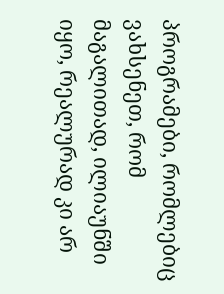პროგრამები, რომლებიც ვახსენეთ, რომ მაგალითად, ილიაუნში იყო, რეალურად კი არ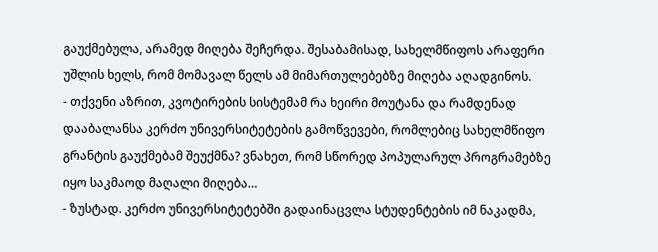გაუქმებულა, არამედ მიღება შეჩერდა. შესაბამისად, სახელმწიფოს არაფერი უშლის ხელს, რომ მომავალ წელს ამ მიმართულებებზე მიღება აღადგინოს.
- თქვენი აზრით, კვოტირების სისტემამ რა ხეირი მოუტანა და რამდენად დააბალანსა კერძო უნივერსიტეტების გამოწვევები, რომლებიც სახელმწიფო გრანტის გაუქმებამ შეუქმნა? ვნახეთ, რომ სწორედ პოპულარულ პროგრამებზე იყო საკმაოდ მაღალი მიღება…
- ზუსტად. კერძო უნივერსიტეტებში გადაინაცვლა სტუდენტების იმ ნაკადმა,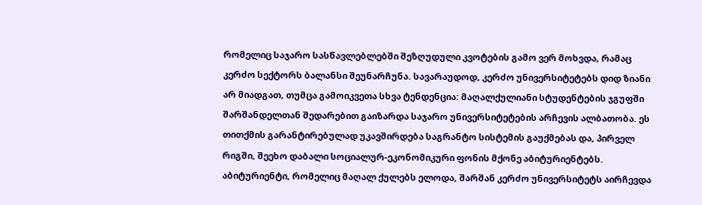რომელიც საჯარო სასწავლებლებში შეზღუდული კვოტების გამო ვერ მოხვდა, რამაც კერძო სექტორს ბალანსი შეუნარჩუნა. სავარაუდოდ, კერძო უნივერსიტეტებს დიდ ზიანი არ მიადგათ, თუმცა გამოიკვეთა სხვა ტენდენცია: მაღალქულიანი სტუდენტების ჯგუფში შარშანდელთან შედარებით გაიზარდა საჯარო უნივერსიტეტების არჩევის ალბათობა. ეს თითქმის გარანტირებულად უკავშირდება საგრანტო სისტემის გაუქმებას და, პირველ რიგში, შეეხო დაბალი სოციალურ-ეკონომიკური ფონის მქონე აბიტურიენტებს. აბიტურიენტი, რომელიც მაღალ ქულებს ელოდა, შარშან კერძო უნივერსიტეტს აირჩევდა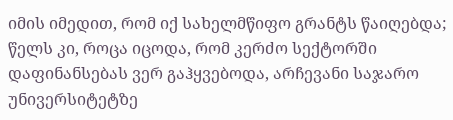იმის იმედით, რომ იქ სახელმწიფო გრანტს წაიღებდა; წელს კი, როცა იცოდა, რომ კერძო სექტორში დაფინანსებას ვერ გაჰყვებოდა, არჩევანი საჯარო უნივერსიტეტზე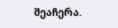შეაჩერა.